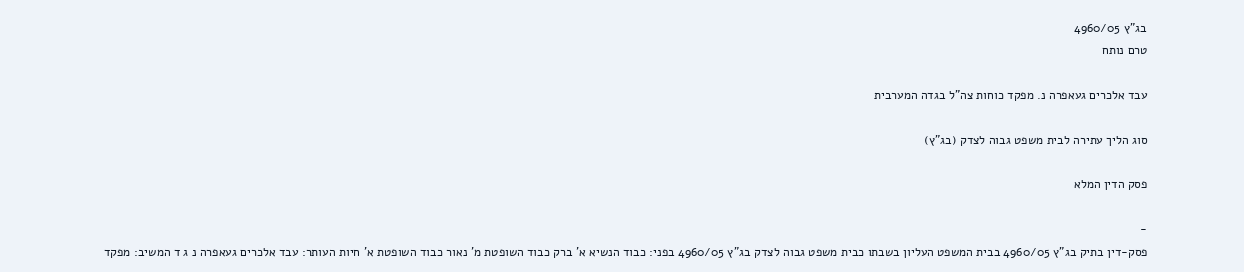בג"ץ 4960/05
טרם נותח

עבד אלכרים געאפרה נ. מפקד כוחות צה"ל בגדה המערבית

סוג הליך עתירה לבית משפט גבוה לצדק (בג"ץ)

פסק הדין המלא

-
פסק-דין בתיק בג"ץ 4960/05 בבית המשפט העליון בשבתו כבית משפט גבוה לצדק בג"ץ 4960/05 בפני: כבוד הנשיא א' ברק כבוד השופטת מ' נאור כבוד השופטת א' חיות העותר: עבד אלכרים געאפרה נ ג ד המשיב: מפקד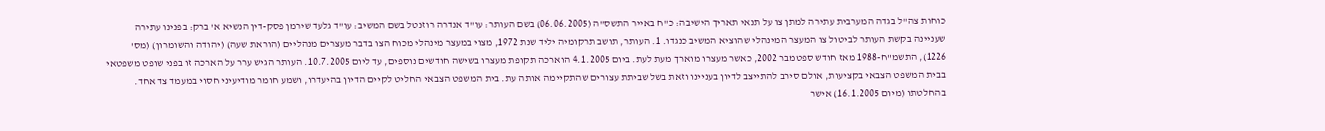כוחות צה"ל בגדה המערבית עתירה למתן צו על תנאי תאריך הישיבה: כ"ח באייר התשס"ה (06.06.2005) בשם העותר: עו"ד אנדרה רוזנטל בשם המשיב: עו"ד גלעד שירמן פסק-דין הנשיא א' ברק: בפנינו עתירה שעניינה בקשת העותר לביטול צו המעצר המינהלי שהוציא המשיב כנגדו. 1. העותר, תושב תרקומיה יליד שנת 1972, מצוי במעצר מינהלי מכוח הצו בדבר מעצרים מנהליים (הוראת שעה) (יהודה והשומרון) (מס' 1226), התשמ"ח-1988 מאז חודש ספטמבר 2002, כאשר מעצרו מוארך מעת לעת. ביום 4.1.2005 הוארכה תקופת מעצרו בשישה חודשים נוספים, עד ליום 10.7.2005. העותר הגיש ערר על הארכה זו בפני שופט משפטאי בבית המשפט הצבאי בקציעות, אולם סירב להתייצב לדיון בעניינו וזאת בשל שביתת עצורים שהתקיימה אותה עת. בית המשפט הצבאי החליט לקיים הדיון בהיעדרו, ושמע חומר מודיעיני חסוי במעמד צד אחד. בהחלטתו (מיום 16.1.2005) אישר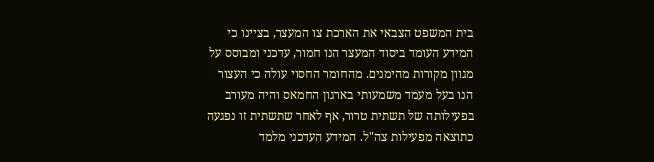בית המשפט הצבאי את הארכת צו המעצר, בציינו כי המידע העומד ביסוד המעצר הנו חמור, עדכני ומבוסס על מגוון מקורות מהימנים. מהחומר החסוי עולה כי העצור הנו בעל מעמד משמעותי בארגון החמאס והיה מעורב בפעילותה של תשתית טרור, אף לאחר שתשתית זו נפגעה כתוצאה מפעילות צה"ל. המידע העדכני מלמד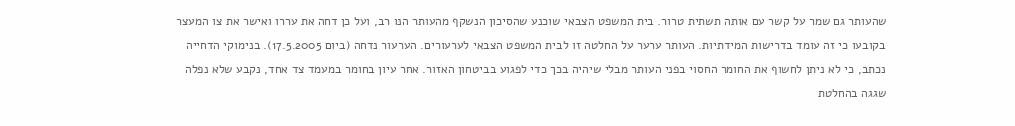שהעותר גם שמר על קשר עם אותה תשתית טרור. בית המשפט הצבאי שוכנע שהסיכון הנשקף מהעותר הנו רב, ועל כן דחה את עררו ואישר את צו המעצר בקובעו כי זה עומד בדרישות המידתיות. העותר ערער על החלטה זו לבית המשפט הצבאי לערעורים. הערעור נדחה (ביום 17.5.2005). בנימוקי הדחייה נכתב, כי לא ניתן לחשוף את החומר החסוי בפני העותר מבלי שיהיה בכך כדי לפגוע בביטחון האזור. אחר עיון בחומר במעמד צד אחד, נקבע שלא נפלה שגגה בהחלטת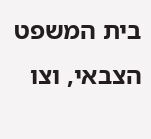בית המשפט הצבאי, וצו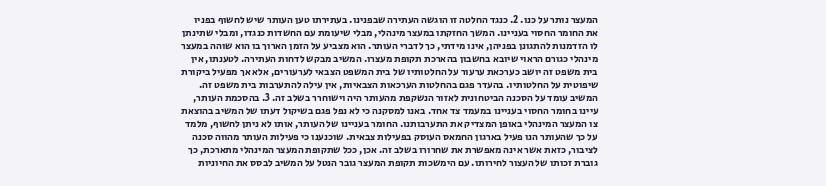המעצר נותר על כנו. 2. כנגד החלטה זו הוגשה העתירה שבפנינו. בעתירתו טען העותר שיש לחשוף בפניו את החומר החסוי בעניינו. המשך החזקתו במעצר מינהלי, מבלי שיעומת עם החשדות כנגדו, ומבלי שתינתן לו הזדמנות להתגונן בפניהן, אינו מידתי, כך לדברי העותר. הוא מצביע על הזמן הארוך בו הוא שוהה במעצר מינהלי כגורם הראוי שיובא בחשבון בהארכת תקופת מעצרו. המשיב מבקש לדחות העתירה. לטענתו, אין בית משפט זה יושב כערכאת ערעור על החלטותיו של בית המשפט הצבאי לערעורים, אלא אך מפעיל ביקורת שיפוטית על החלטותיו. בהעדר פגם בהחלטות הערכאות הצבאיות, אין עילה להתערבות בית משפט זה. המשיב עומד על הסכנה הביטחונית לאזור הנשקפת מהעותר היה וישוחרר בשלב זה. 3. בהסכמת העותר, עיינו בחומר החסוי בעניינו במעמד צד אחד. באנו למסקנה כי לא נפל פגם בשיקול דעתו של המשיב בהוצאת צו המעצר המינהלי באופן המצדיק את התערבותנו. החומר בעניינו של העותר, אותו לא ניתן לחשוף, מלמד על כך שהעותר הנו פעיל בארגון החמאס העוסק בפעילות צבאית. שוכנענו כי פעילות העותר מהווה סכנה לציבור, כזאת אשר אינה מאפשרת את שחרורו בשלב זה. אכן, ככל שתקופת המעצר המינהלי מתארכת, כך גוברת זכותו של העצור לחירותו. עם הימשכות תקופת המעצר גובר הנטל על המשיב לבסס את החיוניות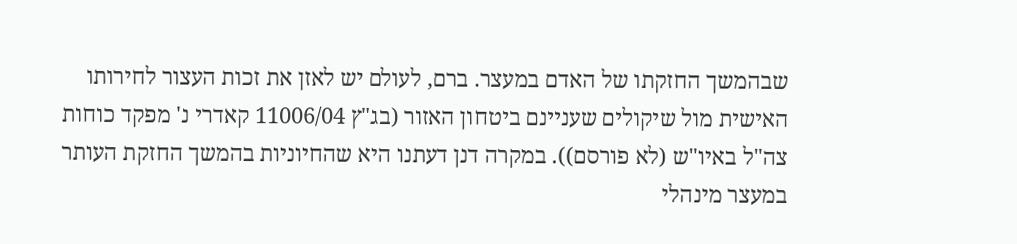שבהמשך החזקתו של האדם במעצר. ברם, לעולם יש לאזן את זכות העצור לחירותו האישית מול שיקולים שעניינם ביטחון האזור (בג"ץ 11006/04 קאדרי נ' מפקד כוחות צה"ל באיו"ש (לא פורסם)). במקרה דנן דעתנו היא שהחיוניות בהמשך החזקת העותר במעצר מינהלי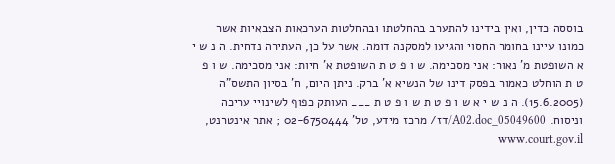בוססה כדין, ואין בידינו להתערב בהחלטתו ובהחלטות הערכאות הצבאיות אשר כמונו עיינו בחומר החסוי והגיעו למסקנה דומה. אשר על כן, העתירה נדחית. ה נ ש י א השופטת מ' נאור: אני מסכימה. ש ו פ ט ת השופטת א' חיות: אני מסכימה. ש ו פ ט ת הוחלט כאמור בפסק דינו של הנשיא א' ברק. ניתן היום, ח' בסיון התשס"ה (15.6.2005). ה נ ש י א ש ו פ ט ת ש ו פ ט ת ___ העותק כפוף לשינויי עריכה וניסוח. 05049600_A02.doc/דז/ מרכז מידע, טל' 02-6750444 ; אתר אינטרנט, www.court.gov.il